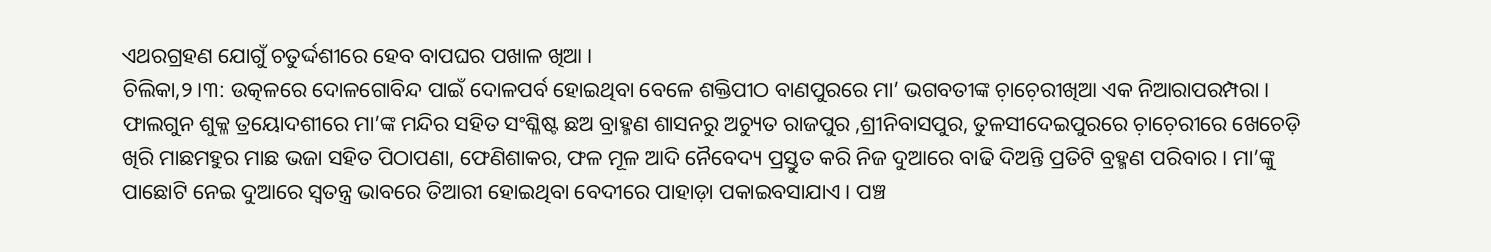ଏଥରଗ୍ରହଣ ଯୋଗୁଁ ଚତୁର୍ଦ୍ଦଶୀରେ ହେବ ବାପଘର ପଖାଳ ଖିଆ ।
ଚିଲିକା,୨।୩: ଉତ୍କଳରେ ଦୋଳଗୋବିନ୍ଦ ପାଇଁ ଦୋଳପର୍ବ ହୋଇଥିବା ବେଳେ ଶକ୍ତିପୀଠ ବାଣପୁରରେ ମା’ ଭଗବତୀଙ୍କ ଚ଼ାଚ଼େରୀଖିଆ ଏକ ନିଆରାପରମ୍ପରା । ଫାଲଗୁନ ଶୁକ୍ଳ ତ୍ରୟୋଦଶୀରେ ମା’ଙ୍କ ମନ୍ଦିର ସହିତ ସଂଶ୍ଳିଷ୍ଟ ଛଅ ବ୍ରାହ୍ମଣ ଶାସନରୁ ଅଚ୍ୟୁତ ରାଜପୁର ,ଶ୍ରୀନିବାସପୁର, ତୁଳସୀଦେଇପୁରରେ ଚ଼ାଚ଼େରୀରେ ଖେଚେଡ଼ି ଖିରି ମାଛମହୁର ମାଛ ଭଜା ସହିତ ପିଠାପଣା, ଫେଣିଶାକର, ଫଳ ମୂଳ ଆଦି ନୈବେଦ୍ୟ ପ୍ରସ୍ତୁତ କରି ନିଜ ଦୁଆରେ ବାଢି ଦିଅନ୍ତି ପ୍ରତିଟି ବ୍ରହ୍ମଣ ପରିବାର । ମା’ଙ୍କୁ ପାଛୋଟି ନେଇ ଦୁଆରେ ସ୍ଵତନ୍ତ୍ର ଭାବରେ ତିଆରୀ ହୋଇଥିବା ବେଦୀରେ ପାହାଡ଼ା ପକାଇବସାଯାଏ। ପଞ୍ଚ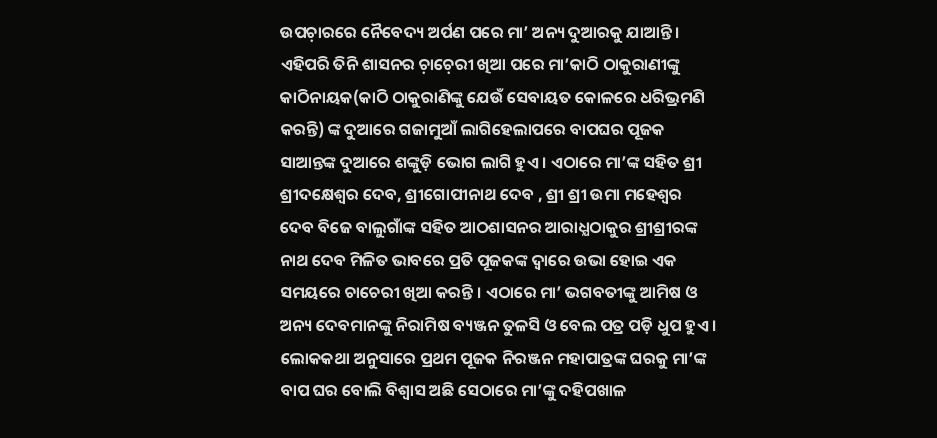ଉପଚ଼ାରରେ ନୈବେଦ୍ୟ ଅର୍ପଣ ପରେ ମା’ ଅନ୍ୟ ଦୁଆରକୁ ଯାଆନ୍ତି । ଏହିପରି ତିନି ଶାସନର ଚ଼ାଚ଼େରୀ ଖିଆ ପରେ ମା’କାଠି ଠାକୁରାଣୀଙ୍କୁ କାଠିନାୟକ(କାଠି ଠାକୁରାଣିଙ୍କୁ ଯେଉଁ ସେବାୟତ କୋଳରେ ଧରିଭ୍ରମଣି କରନ୍ତି) ଙ୍କ ଦୁଆରେ ଗଜାମୁଆଁ ଲାଗିହେଲାପରେ ବାପଘର ପୂଜକ ସାଆନ୍ତଙ୍କ ଦୁଆରେ ଶଙ୍କୁଡ଼ି ଭୋଗ ଲାଗି ହୁଏ । ଏଠାରେ ମା’ଙ୍କ ସହିତ ଶ୍ରୀ ଶ୍ରୀଦକ୍ଷେଶ୍ଵର ଦେବ, ଶ୍ରୀଗୋପୀନାଥ ଦେବ , ଶ୍ରୀ ଶ୍ରୀ ଉମା ମହେଶ୍ୱର ଦେବ ବିଜେ ବାଲୁଗାଁଙ୍କ ସହିତ ଆଠଶାସନର ଆରାଧ୍ଯଠାକୁର ଶ୍ରୀଶ୍ରୀରଙ୍କ ନାଥ ଦେବ ମିଳିତ ଭାବରେ ପ୍ରତି ପୂଜକଙ୍କ ଦ୍ୱାରେ ଉଭା ହୋଇ ଏକ ସମୟରେ ଚାଚେରୀ ଖିଆ କରନ୍ତି । ଏଠାରେ ମା’ ଭଗବତୀଙ୍କୁ ଆମିଷ ଓ ଅନ୍ୟ ଦେବମାନଙ୍କୁ ନିରାମିଷ ବ୍ୟଞ୍ଜନ ତୁଳସି ଓ ବେଲ ପତ୍ର ପଡ଼ି ଧୁପ ହୁଏ । ଲୋକକଥା ଅନୁସାରେ ପ୍ରଥମ ପୂଜକ ନିରଞ୍ଜନ ମହାପାତ୍ରଙ୍କ ଘରକୁ ମା’ଙ୍କ ବାପ ଘର ବୋଲି ବିଶ୍ୱାସ ଅଛି ସେଠାରେ ମା’ଙ୍କୁ ଦହିପଖାଳ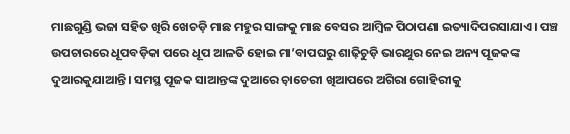ମାଛଗୁଣ୍ଡି ଭଜା ସହିତ ଖିରି ଖେଚଡ଼ି ମାଛ ମହୁର ସାଙ୍ଗକୁ ମାଛ ବେସର ଆମ୍ବିଳ ପିଠାପଣା ଇତ୍ୟାଦିପରସାଯାଏ। ପଞ୍ଚ ଉପଚାରରେ ଧୂପବଡ଼ିକା ପରେ ଧୂପ ଆଳତି ହୋଇ ମା’ବାପଘରୁ ଶାଢ଼ିଚୁଡ଼ି ଭାରଥୁର ନେଇ ଅନ୍ୟ ପୂଜକଙ୍କ ଦୁଆରକୁଯାଆନ୍ତି। ସମସ୍ଥ ପୂଜକ ସାଆନ୍ତଙ୍କ ଦୁଆରେ ଚ଼ାଚେରୀ ଖିଆପରେ ଅଗିରା ଗୋହିରୀକୁ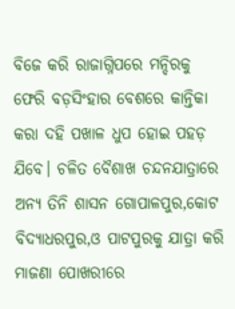ବିଜେ କରି ରାଜାଗ୍ନିପରେ ମନ୍ଦିରକୁ ଫେରି ବଡ଼ସିଂହାର ବେଶରେ କାନ୍ତିକା କରା ଦହି ପଖାଳ ଧୁପ ହୋଇ ପହଡ଼ ଯିବେ। ଚଳିତ ବୈଶାଖ ଚନ୍ଦନଯାତ୍ରାରେ ଅନ୍ୟ ତିନି ଶାସନ ଗୋପାଳପୁର,କୋଟ ବିଦ୍ୟାଧରପୁର,ଓ ପାଟପୁରକୁ ଯାତ୍ରା କରି ମାଜଣା ପୋଖରୀରେ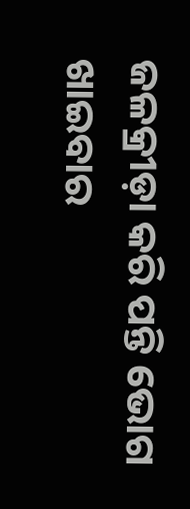ଜଳକ୍ରୀଡ଼ା କରି ପନ୍ତି ଭୋଗ ଖାଇବାର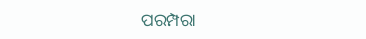ପରମ୍ପରା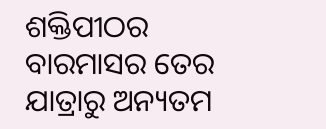ଶକ୍ତିପୀଠର ବାରମାସର ତେର ଯାତ୍ରାରୁ ଅନ୍ୟତମ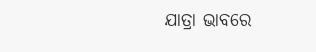ଯାତ୍ରା ଭାବରେ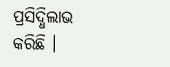ପ୍ରସିଦ୍ଧିଲାଭ କରିଛି ।